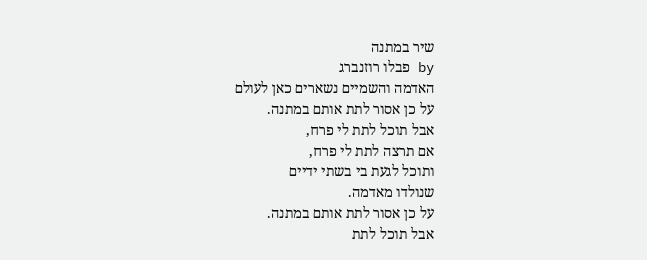שיר במתנה
by פבלו רוזנברג
האדמה והשמיים נשארים כאן לעולם
על כן אסור לתת אותם במתנה.
אבל תוכל לתת לי פרח,
אם תרצה לתת לי פרח,
ותוכל לגעת בי בשתי ידיים
שנולדו מאדמה.
על כן אסור לתת אותם במתנה.
אבל תוכל לתת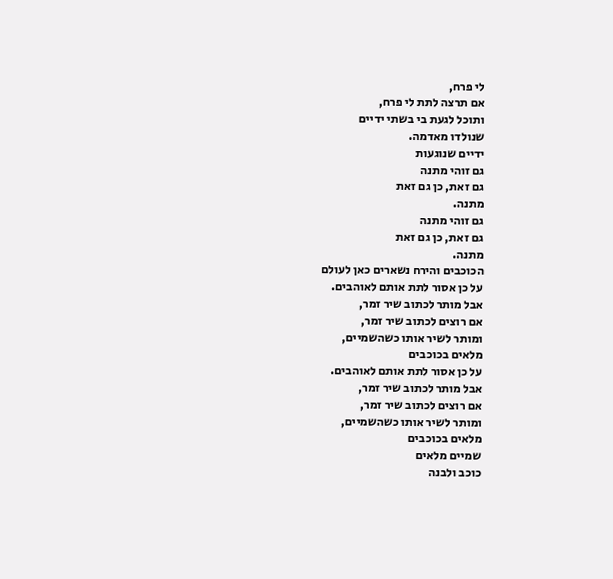לי פרח,
אם תרצה לתת לי פרח,
ותוכל לגעת בי בשתי ידיים
שנולדו מאדמה.
ידיים שנוגעות
גם זוהי מתנה
גם זאת, כן גם זאת
מתנה.
גם זוהי מתנה
גם זאת, כן גם זאת
מתנה.
הכוכבים והירח נשארים כאן לעולם
על כן אסור לתת אותם לאוהבים.
אבל מותר לכתוב שיר זמר,
אם רוצים לכתוב שיר זמר,
ומותר לשיר אותו כשהשמיים,
מלאים בכוכבים
על כן אסור לתת אותם לאוהבים.
אבל מותר לכתוב שיר זמר,
אם רוצים לכתוב שיר זמר,
ומותר לשיר אותו כשהשמיים,
מלאים בכוכבים
שמיים מלאים
כוכב ולבנה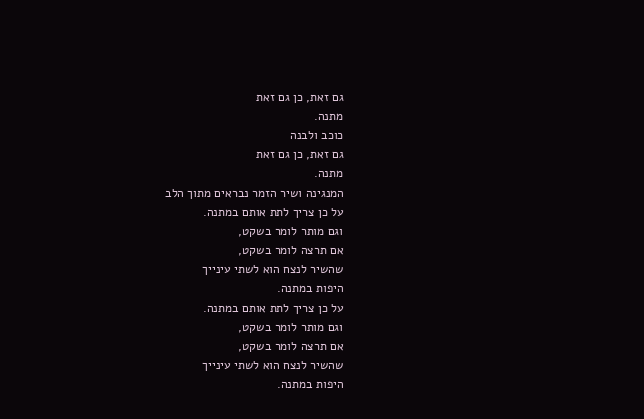גם זאת, כן גם זאת
מתנה.
כוכב ולבנה
גם זאת, כן גם זאת
מתנה.
המנגינה ושיר הזמר נבראים מתוך הלב
על כן צריך לתת אותם במתנה.
וגם מותר לומר בשקט,
אם תרצה לומר בשקט,
שהשיר לנצח הוא לשתי עינייך
היפות במתנה.
על כן צריך לתת אותם במתנה.
וגם מותר לומר בשקט,
אם תרצה לומר בשקט,
שהשיר לנצח הוא לשתי עינייך
היפות במתנה.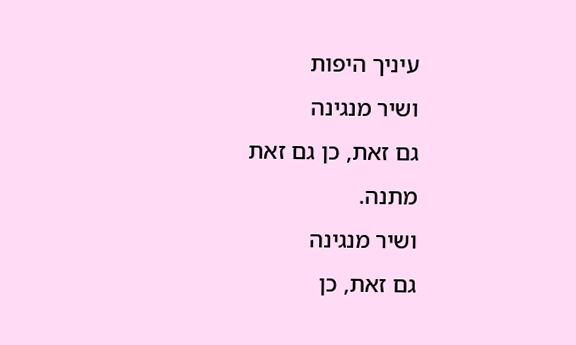עיניך היפות
ושיר מנגינה
גם זאת, כן גם זאת
מתנה.
ושיר מנגינה
גם זאת, כן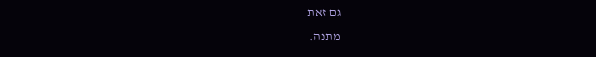גם זאת
מתנה.